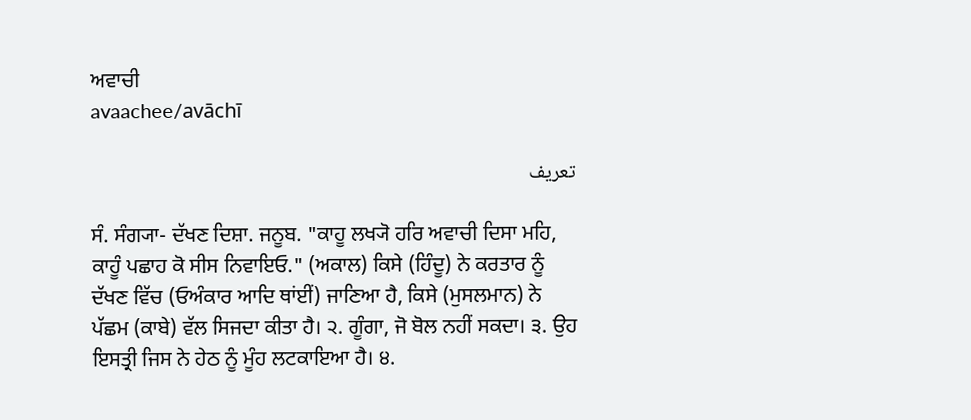ਅਵਾਚੀ
avaachee/avāchī

تعریف

ਸੰ. ਸੰਗ੍ਯਾ- ਦੱਖਣ ਦਿਸ਼ਾ. ਜਨੂਬ. "ਕਾਹੂ ਲਖ੍ਯੋ ਹਰਿ ਅਵਾਚੀ ਦਿਸਾ ਮਹਿ, ਕਾਹੂੰ ਪਛਾਹ ਕੋ ਸੀਸ ਨਿਵਾਇਓ." (ਅਕਾਲ) ਕਿਸੇ (ਹਿੰਦੂ) ਨੇ ਕਰਤਾਰ ਨੂੰ ਦੱਖਣ ਵਿੱਚ (ਓਅੰਕਾਰ ਆਦਿ ਥਾਂਈਂ) ਜਾਣਿਆ ਹੈ, ਕਿਸੇ (ਮੁਸਲਮਾਨ) ਨੇ ਪੱਛਮ (ਕਾਬੇ) ਵੱਲ ਸਿਜਦਾ ਕੀਤਾ ਹੈ। ੨. ਗੂੰਗਾ, ਜੋ ਬੋਲ ਨਹੀਂ ਸਕਦਾ। ੩. ਉਹ ਇਸਤ੍ਰੀ ਜਿਸ ਨੇ ਹੇਠ ਨੂੰ ਮੂੰਹ ਲਟਕਾਇਆ ਹੈ। ੪.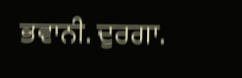ਭਵਾਨੀ. ਦੁਰਗਾ.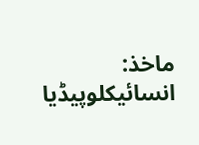ماخذ: انسائیکلوپیڈیا